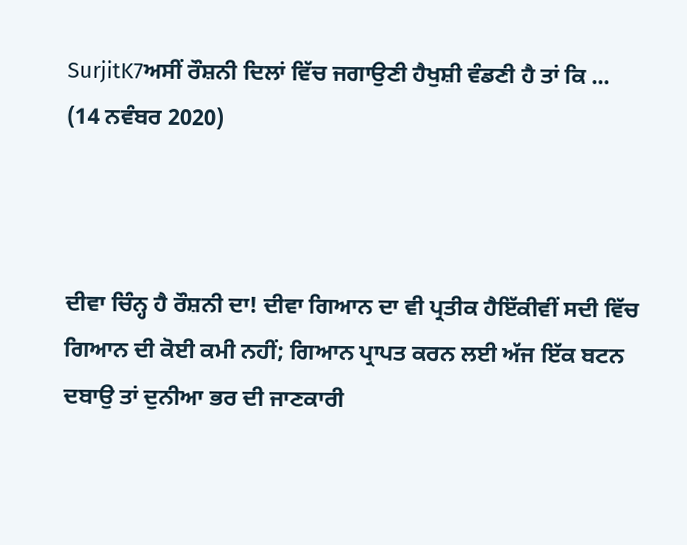SurjitK7ਅਸੀਂ ਰੌਸ਼ਨੀ ਦਿਲਾਂ ਵਿੱਚ ਜਗਾਉਣੀ ਹੈਖੁਸ਼ੀ ਵੰਡਣੀ ਹੈ ਤਾਂ ਕਿ ...
(14 ਨਵੰਬਰ 2020)



ਦੀਵਾ ਚਿੰਨ੍ਹ ਹੈ ਰੌਸ਼ਨੀ ਦਾ! ਦੀਵਾ ਗਿਆਨ ਦਾ ਵੀ ਪ੍ਰਤੀਕ ਹੈਇੱਕੀਵੀਂ ਸਦੀ ਵਿੱਚ ਗਿਆਨ ਦੀ ਕੋਈ ਕਮੀ ਨਹੀਂ; ਗਿਆਨ ਪ੍ਰਾਪਤ ਕਰਨ ਲਈ ਅੱਜ ਇੱਕ ਬਟਨ ਦਬਾਉ ਤਾਂ ਦੁਨੀਆ ਭਰ ਦੀ ਜਾਣਕਾਰੀ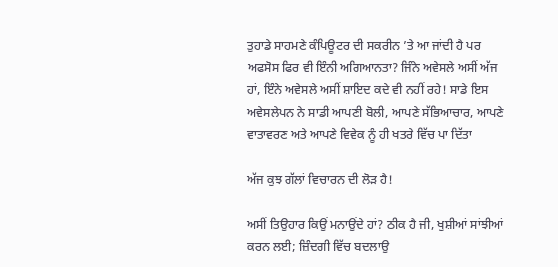ਤੁਹਾਡੇ ਸਾਹਮਣੇ ਕੰਪਿਊਟਰ ਦੀ ਸਕਰੀਨ ’ਤੇ ਆ ਜਾਂਦੀ ਹੈ ਪਰ ਅਫਸੋਸ ਫਿਰ ਵੀ ਇੰਨੀ ਅਗਿਆਨਤਾ? ਜਿੰਨੇ ਅਵੇਸਲੇ ਅਸੀਂ ਅੱਜ ਹਾਂ, ਇੰਨੇ ਅਵੇਸਲੇ ਅਸੀਂ ਸ਼ਾਇਦ ਕਦੇ ਵੀ ਨਹੀਂ ਰਹੇ! ਸਾਡੇ ਇਸ ਅਵੇਸਲੇਪਨ ਨੇ ਸਾਡੀ ਆਪਣੀ ਬੋਲੀ, ਆਪਣੇ ਸੱਭਿਆਚਾਰ, ਆਪਣੇ ਵਾਤਾਵਰਣ ਅਤੇ ਆਪਣੇ ਵਿਵੇਕ ਨੂੰ ਹੀ ਖਤਰੇ ਵਿੱਚ ਪਾ ਦਿੱਤਾ

ਅੱਜ ਕੁਝ ਗੱਲਾਂ ਵਿਚਾਰਨ ਦੀ ਲੋੜ ਹੈ!

ਅਸੀਂ ਤਿਉਹਾਰ ਕਿਉਂ ਮਨਾਉਂਦੇ ਹਾਂ? ਠੀਕ ਹੈ ਜੀ, ਖੁਸ਼ੀਆਂ ਸਾਂਝੀਆਂ ਕਰਨ ਲਈ; ਜ਼ਿੰਦਗੀ ਵਿੱਚ ਬਦਲਾਉ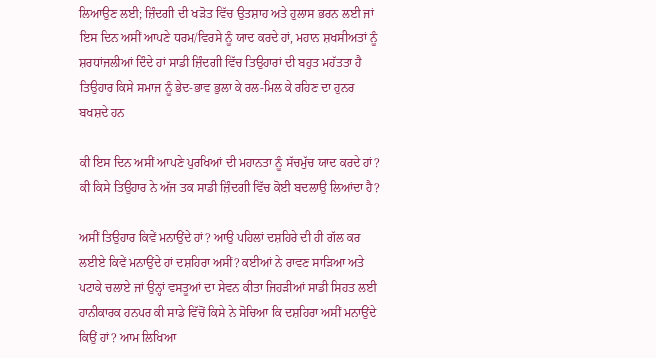ਲਿਆਉਣ ਲਈ; ਜ਼ਿੰਦਗੀ ਦੀ ਖੜੋਤ ਵਿੱਚ ਉਤਸ਼ਾਹ ਅਤੇ ਹੁਲਾਸ ਭਰਨ ਲਈ ਜਾਂ ਇਸ ਦਿਨ ਅਸੀਂ ਆਪਣੇ ਧਰਮ/ਵਿਰਸੇ ਨੂੰ ਯਾਦ ਕਰਦੇ ਹਾਂ, ਮਹਾਨ ਸ਼ਖਸੀਅਤਾਂ ਨੂੰ ਸ਼ਰਧਾਂਜਲੀਆਂ ਦਿੰਦੇ ਹਾਂ ਸਾਡੀ ਜ਼ਿੰਦਗੀ ਵਿੱਚ ਤਿਉਹਾਰਾਂ ਦੀ ਬਹੁਤ ਮਹੱਤਤਾ ਹੈ ਤਿਉਹਾਰ ਕਿਸੇ ਸਮਾਜ ਨੂੰ ਭੇਦ-ਭਾਵ ਭੁਲਾ ਕੇ ਰਲ-ਮਿਲ ਕੇ ਰਹਿਣ ਦਾ ਹੁਨਰ ਬਖਸ਼ਦੇ ਹਨ

ਕੀ ਇਸ ਦਿਨ ਅਸੀਂ ਆਪਣੇ ਪੁਰਖਿਆਂ ਦੀ ਮਹਾਨਤਾ ਨੂੰ ਸੱਚਮੁੱਚ ਯਾਦ ਕਰਦੇ ਹਾਂ? ਕੀ ਕਿਸੇ ਤਿਉਹਾਰ ਨੇ ਅੱਜ ਤਕ ਸਾਡੀ ਜ਼ਿੰਦਗੀ ਵਿੱਚ ਕੋਈ ਬਦਲਾਉ ਲਿਆਂਦਾ ਹੈ?

ਅਸੀਂ ਤਿਉਹਾਰ ਕਿਵੇਂ ਮਨਾਉਂਦੇ ਹਾਂ? ਆਉ ਪਹਿਲਾਂ ਦਸ਼ਹਿਰੇ ਦੀ ਹੀ ਗੱਲ ਕਰ ਲਈਏ ਕਿਵੇਂ ਮਨਾਉਂਦੇ ਹਾਂ ਦਸ਼ਹਿਰਾ ਅਸੀਂ? ਕਈਆਂ ਨੇ ਰਾਵਣ ਸਾੜਿਆ ਅਤੇ ਪਟਾਕੇ ਚਲਾਏ ਜਾਂ ਉਨ੍ਹਾਂ ਵਸਤੂਆਂ ਦਾ ਸੇਵਨ ਕੀਤਾ ਜਿਹੜੀਆਂ ਸਾਡੀ ਸਿਹਤ ਲਈ ਹਾਨੀਕਾਰਕ ਹਨਪਰ ਕੀ ਸਾਡੇ ਵਿੱਚੋਂ ਕਿਸੇ ਨੇ ਸੋਚਿਆ ਕਿ ਦਸ਼ਹਿਰਾ ਅਸੀਂ ਮਨਾਉਂਦੇ ਕਿਉਂ ਹਾਂ? ਆਮ ਲਿਖਿਆ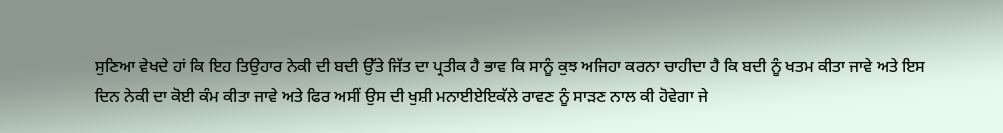ਸੁਣਿਆ ਵੇਖਦੇ ਹਾਂ ਕਿ ਇਹ ਤਿਉਹਾਰ ਨੇਕੀ ਦੀ ਬਦੀ ਉੱਤੇ ਜਿੱਤ ਦਾ ਪ੍ਰਤੀਕ ਹੈ ਭਾਵ ਕਿ ਸਾਨੂੰ ਕੁਝ ਅਜਿਹਾ ਕਰਨਾ ਚਾਹੀਦਾ ਹੈ ਕਿ ਬਦੀ ਨੂੰ ਖਤਮ ਕੀਤਾ ਜਾਵੇ ਅਤੇ ਇਸ ਦਿਨ ਨੇਕੀ ਦਾ ਕੋਈ ਕੰਮ ਕੀਤਾ ਜਾਵੇ ਅਤੇ ਫਿਰ ਅਸੀਂ ਉਸ ਦੀ ਖੁਸ਼ੀ ਮਨਾਈਏਇਕੱਲੇ ਰਾਵਣ ਨੂੰ ਸਾੜਣ ਨਾਲ ਕੀ ਹੋਵੇਗਾ ਜੇ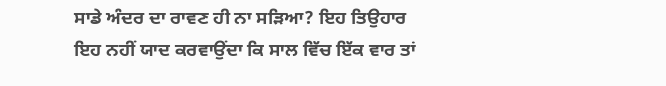ਸਾਡੇ ਅੰਦਰ ਦਾ ਰਾਵਣ ਹੀ ਨਾ ਸੜਿਆ? ਇਹ ਤਿਉਹਾਰ ਇਹ ਨਹੀਂ ਯਾਦ ਕਰਵਾਉਂਦਾ ਕਿ ਸਾਲ ਵਿੱਚ ਇੱਕ ਵਾਰ ਤਾਂ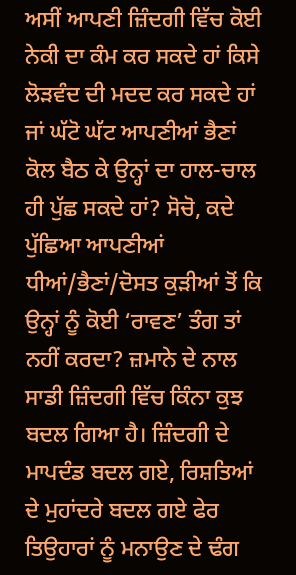ਅਸੀਂ ਆਪਣੀ ਜ਼ਿੰਦਗੀ ਵਿੱਚ ਕੋਈ ਨੇਕੀ ਦਾ ਕੰਮ ਕਰ ਸਕਦੇ ਹਾਂ ਕਿਸੇ ਲੋੜਵੰਦ ਦੀ ਮਦਦ ਕਰ ਸਕਦੇ ਹਾਂ ਜਾਂ ਘੱਟੋ ਘੱਟ ਆਪਣੀਆਂ ਭੈਣਾਂ ਕੋਲ ਬੈਠ ਕੇ ਉਨ੍ਹਾਂ ਦਾ ਹਾਲ-ਚਾਲ ਹੀ ਪੁੱਛ ਸਕਦੇ ਹਾਂ? ਸੋਚੋ, ਕਦੇ ਪੁੱਛਿਆ ਆਪਣੀਆਂ ਧੀਆਂ/ਭੈਣਾਂ/ਦੋਸਤ ਕੁੜੀਆਂ ਤੋਂ ਕਿ ਉਨ੍ਹਾਂ ਨੂੰ ਕੋਈ ‘ਰਾਵਣ’ ਤੰਗ ਤਾਂ ਨਹੀਂ ਕਰਦਾ? ਜ਼ਮਾਨੇ ਦੇ ਨਾਲ ਸਾਡੀ ਜ਼ਿੰਦਗੀ ਵਿੱਚ ਕਿੰਨਾ ਕੁਝ ਬਦਲ ਗਿਆ ਹੈ। ਜ਼ਿੰਦਗੀ ਦੇ ਮਾਪਦੰਡ ਬਦਲ ਗਏ, ਰਿਸ਼ਤਿਆਂ ਦੇ ਮੁਹਾਂਦਰੇ ਬਦਲ ਗਏ ਫੇਰ ਤਿਉਹਾਰਾਂ ਨੂੰ ਮਨਾਉਣ ਦੇ ਢੰਗ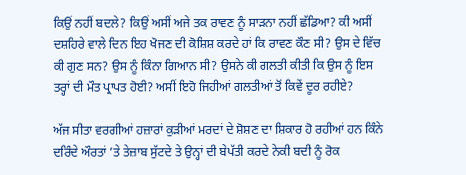ਕਿਉਂ ਨਹੀਂ ਬਦਲੇ? ਕਿਉਂ ਅਸੀਂ ਅਜੇ ਤਕ ਰਾਵਣ ਨੂੰ ਸਾੜਨਾ ਨਹੀਂ ਛੱਡਿਆ? ਕੀ ਅਸੀਂ ਦਸ਼ਹਿਰੇ ਵਾਲੇ ਦਿਨ ਇਹ ਖੋਜਣ ਦੀ ਕੋਸ਼ਿਸ਼ ਕਰਦੇ ਹਾਂ ਕਿ ਰਾਵਣ ਕੌਣ ਸੀ? ਉਸ ਦੇ ਵਿੱਚ ਕੀ ਗੁਣ ਸਨ? ਉਸ ਨੂੰ ਕਿੰਨਾ ਗਿਆਨ ਸੀ? ਉਸਨੇ ਕੀ ਗਲਤੀ ਕੀਤੀ ਕਿ ਉਸ ਨੂੰ ਇਸ ਤਰ੍ਹਾਂ ਦੀ ਮੌਤ ਪ੍ਰਾਪਤ ਹੋਈ? ਅਸੀਂ ਇਹੋ ਜਿਹੀਆਂ ਗਲਤੀਆਂ ਤੋਂ ਕਿਵੇਂ ਦੂਰ ਰਹੀਏ?

ਅੱਜ ਸੀਤਾ ਵਰਗੀਆਂ ਹਜ਼ਾਰਾਂ ਕੁੜੀਆਂ ਮਰਦਾਂ ਦੇ ਸ਼ੋਸ਼ਣ ਦਾ ਸ਼ਿਕਾਰ ਹੋ ਰਹੀਆਂ ਹਨ ਕਿੰਨੇ ਦਰਿੰਦੇ ਔਰਤਾਂ ’ਤੇ ਤੇਜ਼ਾਬ ਸੁੱਟਦੇ ਤੇ ਉਨ੍ਹਾਂ ਦੀ ਬੇਪੱਤੀ ਕਰਦੇ ਨੇਕੀ ਬਦੀ ਨੂੰ ਰੋਕ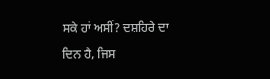ਸਕੇ ਹਾਂ ਅਸੀਂ? ਦਸ਼ਹਿਰੇ ਦਾ ਦਿਨ ਹੈ, ਜਿਸ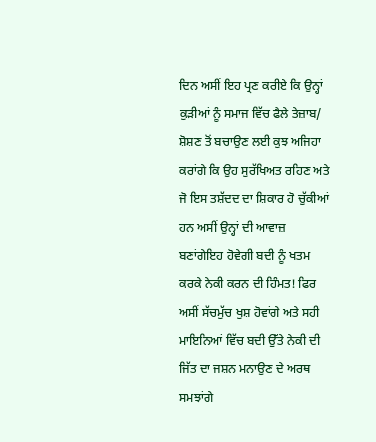ਦਿਨ ਅਸੀਂ ਇਹ ਪ੍ਰਣ ਕਰੀਏ ਕਿ ਉਨ੍ਹਾਂ ਕੁੜੀਆਂ ਨੂੰ ਸਮਾਜ ਵਿੱਚ ਫੈਲੇ ਤੇਜ਼ਾਬ/ ਸ਼ੋਸ਼ਣ ਤੋਂ ਬਚਾਉਣ ਲਈ ਕੁਝ ਅਜਿਹਾ ਕਰਾਂਗੇ ਕਿ ਉਹ ਸੁਰੱਖਿਅਤ ਰਹਿਣ ਅਤੇ ਜੋ ਇਸ ਤਸ਼ੱਦਦ ਦਾ ਸ਼ਿਕਾਰ ਹੋ ਚੁੱਕੀਆਂ ਹਨ ਅਸੀਂ ਉਨ੍ਹਾਂ ਦੀ ਆਵਾਜ਼ ਬਣਾਂਗੇਇਹ ਹੋਵੇਗੀ ਬਦੀ ਨੂੰ ਖਤਮ ਕਰਕੇ ਨੇਕੀ ਕਰਨ ਦੀ ਹਿੰਮਤ! ਫਿਰ ਅਸੀਂ ਸੱਚਮੁੱਚ ਖੁਸ਼ ਹੋਵਾਂਗੇ ਅਤੇ ਸਹੀ ਮਾਇਨਿਆਂ ਵਿੱਚ ਬਦੀ ਉੱਤੇ ਨੇਕੀ ਦੀ ਜਿੱਤ ਦਾ ਜਸ਼ਨ ਮਨਾਉਣ ਦੇ ਅਰਥ ਸਮਝਾਂਗੇ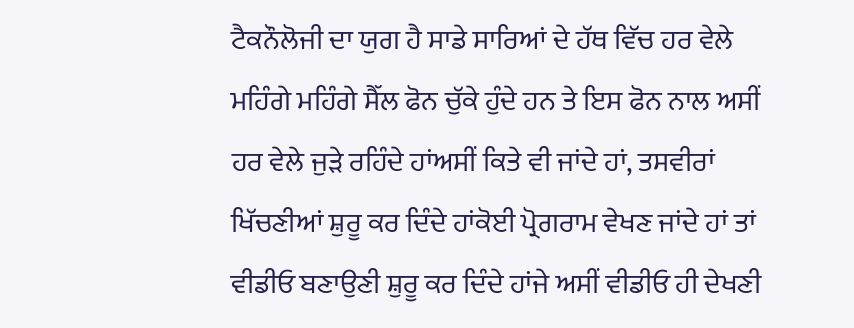ਟੈਕਨੌਲੋਜੀ ਦਾ ਯੁਗ ਹੈ ਸਾਡੇ ਸਾਰਿਆਂ ਦੇ ਹੱਥ ਵਿੱਚ ਹਰ ਵੇਲੇ ਮਹਿੰਗੇ ਮਹਿੰਗੇ ਸੈੱਲ ਫੋਨ ਚੁੱਕੇ ਹੁੰਦੇ ਹਨ ਤੇ ਇਸ ਫੋਨ ਨਾਲ ਅਸੀਂ ਹਰ ਵੇਲੇ ਜੁੜੇ ਰਹਿੰਦੇ ਹਾਂਅਸੀਂ ਕਿਤੇ ਵੀ ਜਾਂਦੇ ਹਾਂ, ਤਸਵੀਰਾਂ ਖਿੱਚਣੀਆਂ ਸ਼ੁਰੂ ਕਰ ਦਿੰਦੇ ਹਾਂਕੋਈ ਪ੍ਰੋਗਰਾਮ ਵੇਖਣ ਜਾਂਦੇ ਹਾਂ ਤਾਂ ਵੀਡੀਓ ਬਣਾਉਣੀ ਸ਼ੁਰੂ ਕਰ ਦਿੰਦੇ ਹਾਂਜੇ ਅਸੀਂ ਵੀਡੀਓ ਹੀ ਦੇਖਣੀ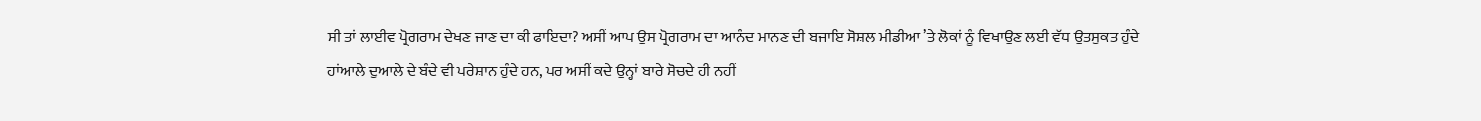ਸੀ ਤਾਂ ਲਾਈਵ ਪ੍ਰੋਗਰਾਮ ਦੇਖਣ ਜਾਣ ਦਾ ਕੀ ਫਾਇਦਾ? ਅਸੀਂ ਆਪ ਉਸ ਪ੍ਰੋਗਰਾਮ ਦਾ ਆਨੰਦ ਮਾਨਣ ਦੀ ਬਜਾਇ ਸੋਸ਼ਲ ਮੀਡੀਆ ’ਤੇ ਲੋਕਾਂ ਨੂੰ ਵਿਖਾਉਣ ਲਈ ਵੱਧ ਉਤਸੁਕਤ ਹੁੰਦੇ ਹਾਂਆਲੇ ਦੁਆਲੇ ਦੇ ਬੰਦੇ ਵੀ ਪਰੇਸ਼ਾਨ ਹੁੰਦੇ ਹਨ, ਪਰ ਅਸੀਂ ਕਦੇ ਉਨ੍ਹਾਂ ਬਾਰੇ ਸੋਚਦੇ ਹੀ ਨਹੀਂ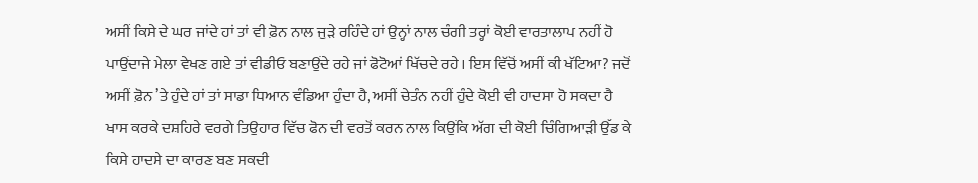ਅਸੀਂ ਕਿਸੇ ਦੇ ਘਰ ਜਾਂਦੇ ਹਾਂ ਤਾਂ ਵੀ ਫ਼ੋਨ ਨਾਲ ਜੁੜੇ ਰਹਿੰਦੇ ਹਾਂ ਉਨ੍ਹਾਂ ਨਾਲ ਚੰਗੀ ਤਰ੍ਹਾਂ ਕੋਈ ਵਾਰਤਾਲਾਪ ਨਹੀਂ ਹੋ ਪਾਉਂਦਾਜੇ ਮੇਲਾ ਵੇਖਣ ਗਏ ਤਾਂ ਵੀਡੀਓ ਬਣਾਉਂਦੇ ਰਹੇ ਜਾਂ ਫੋਟੋਆਂ ਖਿੱਚਦੇ ਰਹੇ। ਇਸ ਵਿੱਚੋਂ ਅਸੀਂ ਕੀ ਖੱਟਿਆ? ਜਦੋਂ ਅਸੀਂ ਫ਼ੋਨ ’ਤੇ ਹੁੰਦੇ ਹਾਂ ਤਾਂ ਸਾਡਾ ਧਿਆਨ ਵੰਡਿਆ ਹੁੰਦਾ ਹੈ, ਅਸੀਂ ਚੇਤੰਨ ਨਹੀਂ ਹੁੰਦੇ ਕੋਈ ਵੀ ਹਾਦਸਾ ਹੋ ਸਕਦਾ ਹੈ ਖਾਸ ਕਰਕੇ ਦਸ਼ਹਿਰੇ ਵਰਗੇ ਤਿਉਹਾਰ ਵਿੱਚ ਫੋਨ ਦੀ ਵਰਤੋਂ ਕਰਨ ਨਾਲ ਕਿਉਂਕਿ ਅੱਗ ਦੀ ਕੋਈ ਚਿੰਗਿਆੜੀ ਉੱਡ ਕੇ ਕਿਸੇ ਹਾਦਸੇ ਦਾ ਕਾਰਣ ਬਣ ਸਕਦੀ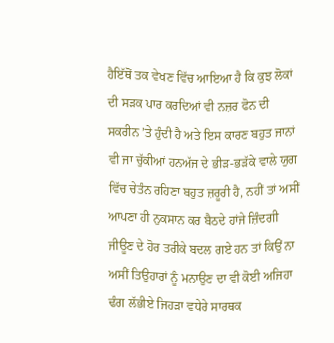ਹੈਇੱਥੋਂ ਤਕ ਵੇਖਣ ਵਿੱਚ ਆਇਆ ਹੈ ਕਿ ਕੁਝ ਲੋਕਾਂ ਦੀ ਸੜਕ ਪਾਰ ਕਰਦਿਆਂ ਵੀ ਨਜ਼ਰ ਫੋਨ ਦੀ ਸਕਰੀਨ ’ਤੇ ਹੁੰਦੀ ਹੈ ਅਤੇ ਇਸ ਕਾਰਣ ਬਹੁਤ ਜਾਨਾਂ ਵੀ ਜਾ ਚੁੱਕੀਆਂ ਹਨਅੱਜ ਦੇ ਭੀੜ-ਭੜੱਕੇ ਵਾਲੇ ਯੁਗ ਵਿੱਚ ਚੇਤੰਨ ਰਹਿਣਾ ਬਹੁਤ ਜ਼ਰੂਰੀ ਹੈ, ਨਹੀਂ ਤਾਂ ਅਸੀਂ ਆਪਣਾ ਹੀ ਨੁਕਸਾਨ ਕਰ ਬੈਠਦੇ ਹਾਂਜੇ ਜ਼ਿੰਦਗੀ ਜੀਊਣ ਦੇ ਹੋਰ ਤਰੀਕੇ ਬਦਲ ਗਏ ਹਨ ਤਾਂ ਕਿਉਂ ਨਾ ਅਸੀਂ ਤਿਉਹਾਰਾਂ ਨੂੰ ਮਨਾਉਣ ਦਾ ਵੀ ਕੋਈ ਅਜਿਹਾ ਢੰਗ ਲੱਭੀਏ ਜਿਹੜਾ ਵਧੇਰੇ ਸਾਰਥਕ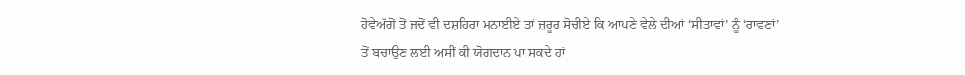ਹੋਵੇਅੱਗੋਂ ਤੋਂ ਜਦੋਂ ਵੀ ਦਸ਼ਹਿਰਾ ਮਨਾਈਏ ਤਾਂ ਜ਼ਰੂਰ ਸੋਚੀਏ ਕਿ ਆਪਣੇ ਵੇਲੇ ਦੀਆਂ ‘ਸੀਤਾਵਾਂ’ ਨੂੰ ‘ਰਾਵਣਾਂ’ ਤੋਂ ਬਚਾਉਣ ਲਈ ਅਸੀਂ ਕੀ ਯੋਗਦਾਨ ਪਾ ਸਕਦੇ ਹਾਂ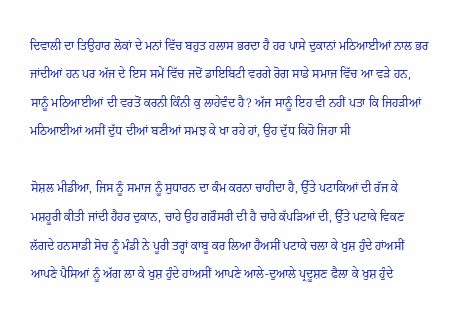ਦਿਵਾਲੀ ਦਾ ਤਿਉਹਾਰ ਲੋਕਾਂ ਦੇ ਮਨਾਂ ਵਿੱਚ ਬਹੁਤ ਹਲਾਸ ਭਰਦਾ ਹੈ ਹਰ ਪਾਸੇ ਦੁਕਾਨਾਂ ਮਠਿਆਈਆਂ ਨਾਲ ਭਰ ਜਾਂਦੀਆਂ ਹਨ ਪਰ ਅੱਜ ਦੇ ਇਸ ਸਮੇਂ ਵਿੱਚ ਜਦੋਂ ਡਾਇਬਿਟੀ ਵਰਗੇ ਰੋਗ ਸਾਡੇ ਸਮਾਜ ਵਿੱਚ ਆ ਵੜੇ ਹਨ, ਸਾਨੂੰ ਮਠਿਆਈਆਂ ਦੀ ਵਰਤੋਂ ਕਰਨੀ ਕਿੰਨੀ ਕੁ ਲਾਹੇਵੰਦ ਹੈ? ਅੱਜ ਸਾਨੂੰ ਇਹ ਵੀ ਨਹੀਂ ਪਤਾ ਕਿ ਜਿਹੜੀਆਂ ਮਠਿਆਈਆਂ ਅਸੀਂ ਦੁੱਧ ਦੀਆਂ ਬਣੀਆਂ ਸਮਝ ਕੇ ਖਾ ਰਹੇ ਹਾਂ, ਉਹ ਦੁੱਧ ਕਿਹੋ ਜਿਹਾ ਸੀ

ਸੋਸ਼ਲ ਮੀਡੀਆ, ਜਿਸ ਨੂੰ ਸਮਾਜ ਨੂੰ ਸੁਧਾਰਨ ਦਾ ਕੰਮ ਕਰਨਾ ਚਾਹੀਦਾ ਹੈ, ਉੱਤੇ ਪਟਾਕਿਆਂ ਦੀ ਰੱਜ ਕੇ ਮਸ਼ਹੂਰੀ ਕੀਤੀ ਜਾਂਦੀ ਹੈਹਰ ਦੁਕਾਨ, ਚਾਹੇ ਉਹ ਗਰੌਸਰੀ ਦੀ ਹੈ ਚਾਹੇ ਕੱਪੜਿਆਂ ਦੀ, ਉੱਤੇ ਪਟਾਕੇ ਵਿਕਣ ਲੱਗਦੇ ਹਨਸਾਡੀ ਸੋਚ ਨੂੰ ਮੰਡੀ ਨੇ ਪੂਰੀ ਤਰ੍ਹਾਂ ਕਾਬੂ ਕਰ ਲਿਆ ਹੈਅਸੀਂ ਪਟਾਕੇ ਚਲਾ ਕੇ ਖੁਸ਼ ਹੁੰਦੇ ਹਾਂਅਸੀਂ ਆਪਣੇ ਪੈਸਿਆਂ ਨੂੰ ਅੱਗ ਲਾ ਕੇ ਖੁਸ਼ ਹੁੰਦੇ ਹਾਂਅਸੀਂ ਆਪਣੇ ਆਲੇ-ਦੁਆਲੇ ਪ੍ਰਦੂਸ਼ਣ ਫੈਲਾ ਕੇ ਖੁਸ਼ ਹੁੰਦੇ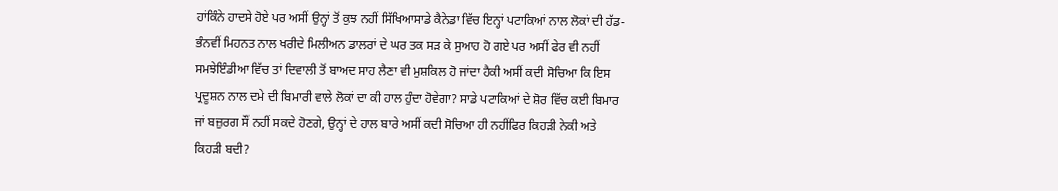ਹਾਂਕਿੰਨੇ ਹਾਦਸੇ ਹੋਏ ਪਰ ਅਸੀਂ ਉਨ੍ਹਾਂ ਤੋਂ ਕੁਝ ਨਹੀਂ ਸਿੱਖਿਆਸਾਡੇ ਕੈਨੇਡਾ ਵਿੱਚ ਇਨ੍ਹਾਂ ਪਟਾਕਿਆਂ ਨਾਲ ਲੋਕਾਂ ਦੀ ਹੱਡ-ਭੰਨਵੀਂ ਮਿਹਨਤ ਨਾਲ ਖਰੀਦੇ ਮਿਲੀਅਨ ਡਾਲਰਾਂ ਦੇ ਘਰ ਤਕ ਸੜ ਕੇ ਸੁਆਹ ਹੋ ਗਏ ਪਰ ਅਸੀਂ ਫੇਰ ਵੀ ਨਹੀਂ ਸਮਝੇਇੰਡੀਆ ਵਿੱਚ ਤਾਂ ਦਿਵਾਲੀ ਤੋਂ ਬਾਅਦ ਸਾਹ ਲੈਣਾ ਵੀ ਮੁਸ਼ਕਿਲ ਹੋ ਜਾਂਦਾ ਹੈਕੀ ਅਸੀਂ ਕਦੀ ਸੋਚਿਆ ਕਿ ਇਸ ਪ੍ਰਦੂਸ਼ਨ ਨਾਲ ਦਮੇ ਦੀ ਬਿਮਾਰੀ ਵਾਲੇ ਲੋਕਾਂ ਦਾ ਕੀ ਹਾਲ ਹੁੰਦਾ ਹੋਵੇਗਾ? ਸਾਡੇ ਪਟਾਕਿਆਂ ਦੇ ਸ਼ੋਰ ਵਿੱਚ ਕਈ ਬਿਮਾਰ ਜਾਂ ਬਜ਼ੁਰਗ ਸੌਂ ਨਹੀਂ ਸਕਦੇ ਹੋਣਗੇ, ਉਨ੍ਹਾਂ ਦੇ ਹਾਲ ਬਾਰੇ ਅਸੀਂ ਕਦੀ ਸੋਚਿਆ ਹੀ ਨਹੀਂਫਿਰ ਕਿਹੜੀ ਨੇਕੀ ਅਤੇ ਕਿਹੜੀ ਬਦੀ?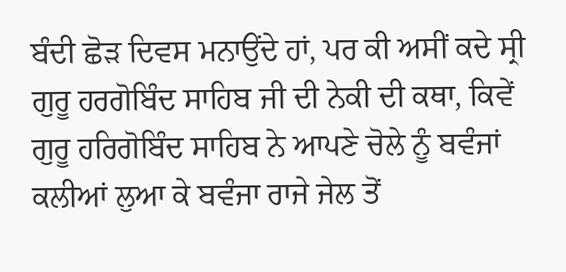ਬੰਦੀ ਛੋੜ ਦਿਵਸ ਮਨਾਉਂਦੇ ਹਾਂ, ਪਰ ਕੀ ਅਸੀਂ ਕਦੇ ਸ੍ਰੀ ਗੁਰੂ ਹਰਗੋਬਿੰਦ ਸਾਹਿਬ ਜੀ ਦੀ ਨੇਕੀ ਦੀ ਕਥਾ, ਕਿਵੇਂ ਗੁਰੂ ਹਰਿਗੋਬਿੰਦ ਸਾਹਿਬ ਨੇ ਆਪਣੇ ਚੋਲੇ ਨੂੰ ਬਵੰਜਾਂ ਕਲੀਆਂ ਲੁਆ ਕੇ ਬਵੰਜਾ ਰਾਜੇ ਜੇਲ ਤੋਂ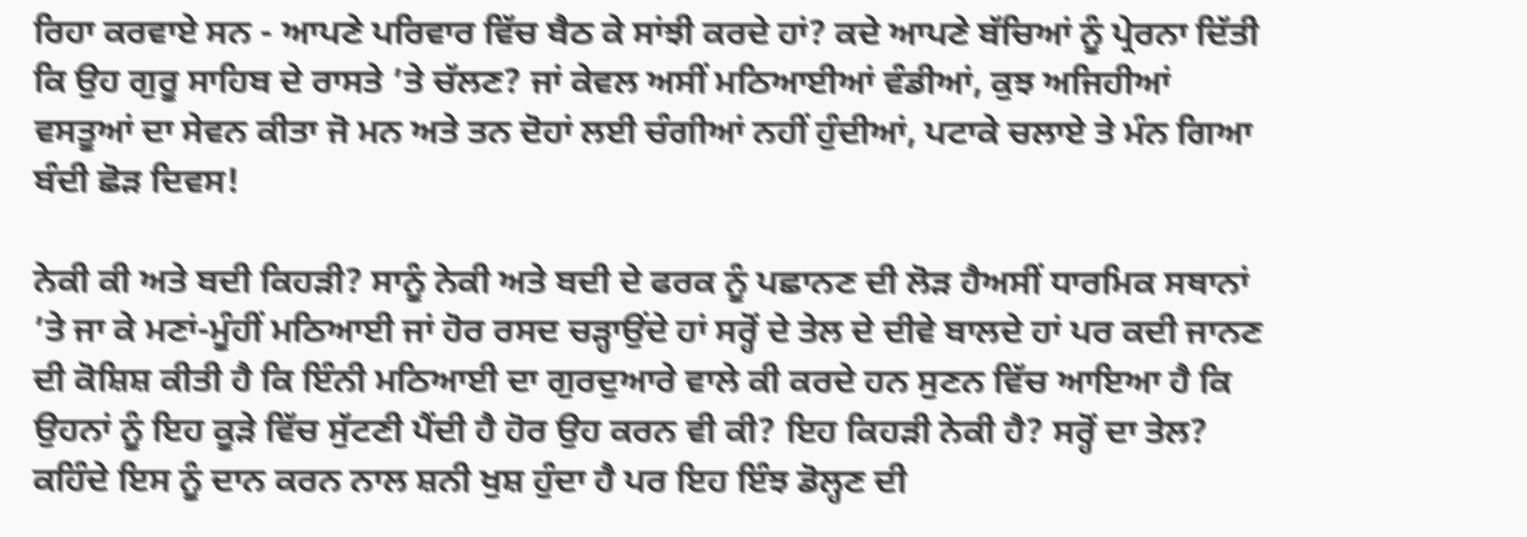ਰਿਹਾ ਕਰਵਾਏ ਸਨ - ਆਪਣੇ ਪਰਿਵਾਰ ਵਿੱਚ ਬੈਠ ਕੇ ਸਾਂਝੀ ਕਰਦੇ ਹਾਂ? ਕਦੇ ਆਪਣੇ ਬੱਚਿਆਂ ਨੂੰ ਪ੍ਰੇਰਨਾ ਦਿੱਤੀ ਕਿ ਉਹ ਗੁਰੂ ਸਾਹਿਬ ਦੇ ਰਾਸਤੇ ’ਤੇ ਚੱਲਣ? ਜਾਂ ਕੇਵਲ ਅਸੀਂ ਮਠਿਆਈਆਂ ਵੰਡੀਆਂ, ਕੁਝ ਅਜਿਹੀਆਂ ਵਸਤੂਆਂ ਦਾ ਸੇਵਨ ਕੀਤਾ ਜੋ ਮਨ ਅਤੇ ਤਨ ਦੋਹਾਂ ਲਈ ਚੰਗੀਆਂ ਨਹੀਂ ਹੁੰਦੀਆਂ, ਪਟਾਕੇ ਚਲਾਏ ਤੇ ਮੰਨ ਗਿਆ ਬੰਦੀ ਛੋੜ ਦਿਵਸ!

ਨੇਕੀ ਕੀ ਅਤੇ ਬਦੀ ਕਿਹੜੀ? ਸਾਨੂੰ ਨੇਕੀ ਅਤੇ ਬਦੀ ਦੇ ਫਰਕ ਨੂੰ ਪਛਾਨਣ ਦੀ ਲੋੜ ਹੈਅਸੀਂ ਧਾਰਮਿਕ ਸਥਾਨਾਂ ’ਤੇ ਜਾ ਕੇ ਮਣਾਂ-ਮੂੰਹੀਂ ਮਠਿਆਈ ਜਾਂ ਹੋਰ ਰਸਦ ਚੜ੍ਹਾਉਂਦੇ ਹਾਂ ਸਰ੍ਹੋਂ ਦੇ ਤੇਲ ਦੇ ਦੀਵੇ ਬਾਲਦੇ ਹਾਂ ਪਰ ਕਦੀ ਜਾਨਣ ਦੀ ਕੋਸ਼ਿਸ਼ ਕੀਤੀ ਹੈ ਕਿ ਇੰਨੀ ਮਠਿਆਈ ਦਾ ਗੁਰਦੁਆਰੇ ਵਾਲੇ ਕੀ ਕਰਦੇ ਹਨ ਸੁਣਨ ਵਿੱਚ ਆਇਆ ਹੈ ਕਿ ਉਹਨਾਂ ਨੂੰ ਇਹ ਕੂੜੇ ਵਿੱਚ ਸੁੱਟਣੀ ਪੈਂਦੀ ਹੈ ਹੋਰ ਉਹ ਕਰਨ ਵੀ ਕੀ? ਇਹ ਕਿਹੜੀ ਨੇਕੀ ਹੈ? ਸਰ੍ਹੋਂ ਦਾ ਤੇਲ? ਕਹਿੰਦੇ ਇਸ ਨੂੰ ਦਾਨ ਕਰਨ ਨਾਲ ਸ਼ਨੀ ਖੁਸ਼ ਹੁੰਦਾ ਹੈ ਪਰ ਇਹ ਇੰਝ ਡੋਲ੍ਹਣ ਦੀ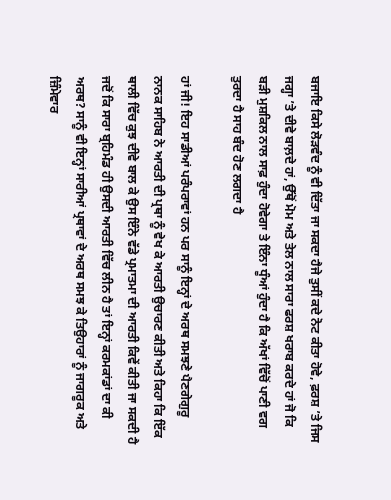ਬਜਾਇ ਕਿਸੇ ਲੋੜਵੰਦ ਨੂੰ ਵੀ ਦਿੱਤਾ ਜਾ ਸਕਦਾ ਹੈਜੇ ਤੁਸੀਂ ਕਦੇ ਨੋਟ ਕੀਤਾ ਹੋਵੇ, ਫ਼ਰਸ਼ ’ਤੇ ਜਿਸ ਜਗ੍ਹਾ ’ਤੇ ਦੀਵੇ ਬਾਲ਼ਦੇ ਹਾਂ, ਉੱਥੋਂ ਮੋਮ ਅਤੇ ਤੇਲ ਨਾਲ ਸਾਰਾ ਫਰਸ਼ ਖਰਾਬ ਕਰਦੇ ਹਾਂ ਜੋ ਕਿ ਬੜੀ ਮੁਸ਼ਕਿਲ ਨਾਲ ਸਾਫ਼ ਹੁੰਦਾ ਹੋਵੇਗਾ ਤੇ ਇੰਨਾ ਧੂੰਆਂ ਹੁੰਦਾ ਹੈ ਕਿ ਅੱਖਾਂ ਵਿੱਚੋਂ ਪਾਣੀ ਵਗ ਤੁਰਦਾ ਹੈ ਸਾਹ ਬੰਦ ਹੋਣ ਲਗਦਾ ਹੈ

ਹਾਂ ਜੀ! ਇਹ ਸਾਡੀਆਂ ਪਰੰਪਰਾਵਾਂ ਹਨ ਪਰ ਸਾਨੂੰ ਇਨ੍ਹਾਂ ਦੇ ਅਰਥ ਸਮਝਣੇ ਪੈਣਗੇਗੁਰੂ ਨਾਨਕ ਸਾਹਿਬ ਨੇ ਆਰਤੀ ਦੀ ਪ੍ਰਥਾ ਨੂੰ ਵੇਖ ਕੇ ਆਰਤੀ ਉਚਾਰਣ ਕੀਤੀ ਅਤੇ ਕਿਹਾ ਕਿ ਇੱਕ ਥਾਲੀ ਵਿੱਚ ਕੁਝ ਦੀਵੇ ਬਾਲ ਕੇ ਉਸ ਇੰਨੇ ਵੱਡੇ ਪ੍ਰਮਾਤਮਾ ਦੀ ਆਰਤੀ ਕਿਵੇਂ ਕੀਤੀ ਜਾ ਸਕਦੀ ਹੈ ਜਦੋਂ ਕਿ ਸਾਰਾ ਬ੍ਰਹਿਮੰਡ ਹੀ ਉਸਦੀ ਆਰਤੀ ਵਿੱਚ ਲੀਨ ਹੈ ਤਾਂ ਇਨ੍ਹਾਂ ਕਰਮਕਾਂਡਾਂ ਦਾ ਕੀ ਅਰਥ? ਸਾਨੂੰ ਵੀ ਇਨ੍ਹਾਂ ਸਾਰੀਆਂ ਪ੍ਰਥਾਵਾਂ ਦੇ ਅਰਥ ਸਮਝ ਕੇ ਤਿਉਹਾਰਾਂ ਨੂੰ ਜਾਗਰੂਕ ਅਤੇ ਜ਼ਿੰਮੇਵਾਰ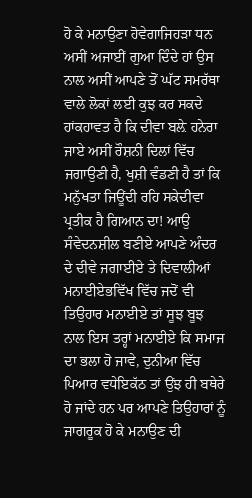ਹੋ ਕੇ ਮਨਾਉਣਾ ਹੋਵੇਗਾਜਿਹੜਾ ਧਨ ਅਸੀਂ ਅਜਾਈਂ ਗੁਆ ਦਿੰਦੇ ਹਾਂ ਉਸ ਨਾਲ ਅਸੀਂ ਆਪਣੇ ਤੋਂ ਘੱਟ ਸਮਰੱਥਾ ਵਾਲੇ ਲੋਕਾਂ ਲਈ ਕੁਝ ਕਰ ਸਕਦੇ ਹਾਂਕਹਾਵਤ ਹੈ ਕਿ ਦੀਵਾ ਬਲ਼ੇ ਹਨੇਰਾ ਜਾਏ ਅਸੀਂ ਰੌਸ਼ਨੀ ਦਿਲਾਂ ਵਿੱਚ ਜਗਾਉਣੀ ਹੈ, ਖੁਸ਼ੀ ਵੰਡਣੀ ਹੈ ਤਾਂ ਕਿ ਮਨੁੱਖਤਾ ਜਿਊਂਦੀ ਰਹਿ ਸਕੇਦੀਵਾ ਪ੍ਰਤੀਕ ਹੈ ਗਿਆਨ ਦਾ! ਆਉ ਸੰਵੇਦਨਸ਼ੀਲ ਬਣੀਏ ਆਪਣੇ ਅੰਦਰ ਦੇ ਦੀਵੇ ਜਗਾਈਏ ਤੇ ਦਿਵਾਲੀਆਂ ਮਨਾਈਏਭਵਿੱਖ ਵਿੱਚ ਜਦੋਂ ਵੀ ਤਿਉਹਾਰ ਮਨਾਈਏ ਤਾਂ ਸੂਝ ਬੂਝ ਨਾਲ ਇਸ ਤਰ੍ਹਾਂ ਮਨਾਈਏ ਕਿ ਸਮਾਜ ਦਾ ਭਲਾ ਹੋ ਜਾਵੇ, ਦੁਨੀਆ ਵਿੱਚ ਪਿਆਰ ਵਧੇਇਕੱਠ ਤਾਂ ਉਂਝ ਹੀ ਬਥੇਰੇ ਹੋ ਜਾਂਦੇ ਹਨ ਪਰ ਆਪਣੇ ਤਿਉਹਾਰਾਂ ਨੂੰ ਜਾਗਰੂਕ ਹੋ ਕੇ ਮਨਾਉਣ ਦੀ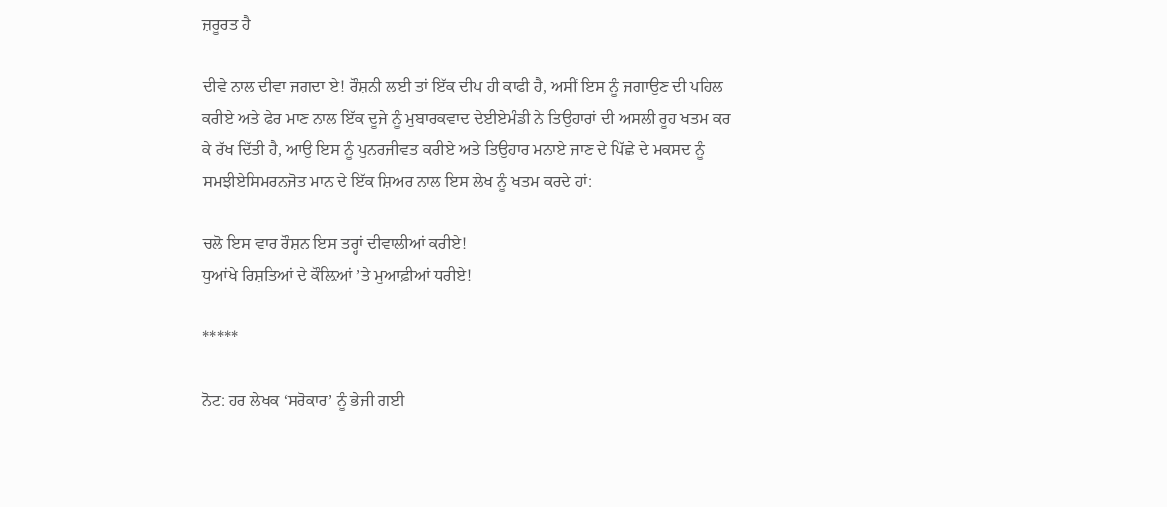ਜ਼ਰੂਰਤ ਹੈ

ਦੀਵੇ ਨਾਲ ਦੀਵਾ ਜਗਦਾ ਏ! ਰੌਸ਼ਨੀ ਲਈ ਤਾਂ ਇੱਕ ਦੀਪ ਹੀ ਕਾਫੀ ਹੈ, ਅਸੀਂ ਇਸ ਨੂੰ ਜਗਾਉਣ ਦੀ ਪਹਿਲ ਕਰੀਏ ਅਤੇ ਫੇਰ ਮਾਣ ਨਾਲ ਇੱਕ ਦੂਜੇ ਨੂੰ ਮੁਬਾਰਕਵਾਦ ਦੇਈਏਮੰਡੀ ਨੇ ਤਿਉਹਾਰਾਂ ਦੀ ਅਸਲੀ ਰੂਹ ਖਤਮ ਕਰ ਕੇ ਰੱਖ ਦਿੱਤੀ ਹੈ, ਆਉ ਇਸ ਨੂੰ ਪੁਨਰਜੀਵਤ ਕਰੀਏ ਅਤੇ ਤਿਉਹਾਰ ਮਨਾਏ ਜਾਣ ਦੇ ਪਿੱਛੇ ਦੇ ਮਕਸਦ ਨੂੰ ਸਮਝੀਏਸਿਮਰਨਜੋਤ ਮਾਨ ਦੇ ਇੱਕ ਸ਼ਿਅਰ ਨਾਲ ਇਸ ਲੇਖ ਨੂੰ ਖਤਮ ਕਰਦੇ ਹਾਂ:

ਚਲੋ ਇਸ ਵਾਰ ਰੌਸ਼ਨ ਇਸ ਤਰ੍ਹਾਂ ਦੀਵਾਲੀਆਂ ਕਰੀਏ!
ਧੁਆਂਖੇ ਰਿਸ਼ਤਿਆਂ ਦੇ ਕੌਲ਼ਿਆਂ ’ਤੇ ਮੁਆਫ਼ੀਆਂ ਧਰੀਏ!

*****

ਨੋਟ: ਹਰ ਲੇਖਕ ‘ਸਰੋਕਾਰ’ ਨੂੰ ਭੇਜੀ ਗਈ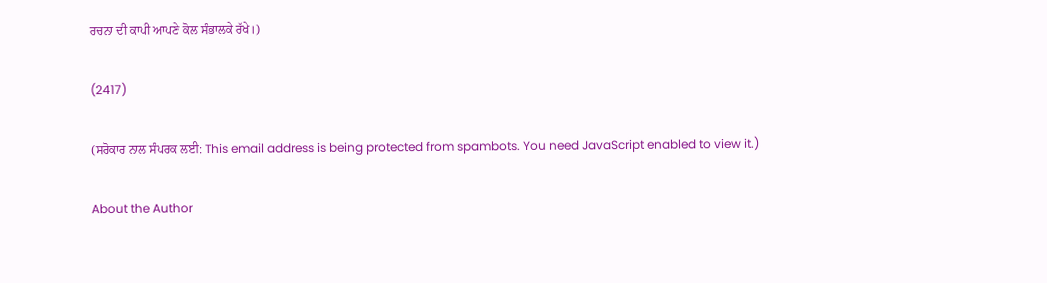ਰਚਨਾ ਦੀ ਕਾਪੀ ਆਪਣੇ ਕੋਲ ਸੰਭਾਲਕੇ ਰੱਖੇ।)

(2417)

(ਸਰੋਕਾਰ ਨਾਲ ਸੰਪਰਕ ਲਈ: This email address is being protected from spambots. You need JavaScript enabled to view it.)

About the Author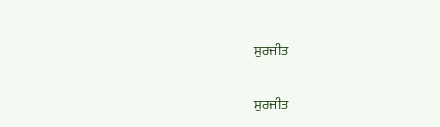ਸੁਰਜੀਤ

ਸੁਰਜੀਤ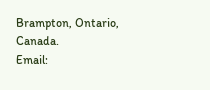Brampton, Ontario, Canada.
Email: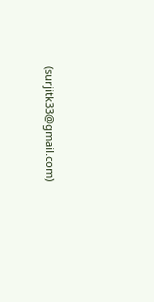(surjitk33@gmail.com)